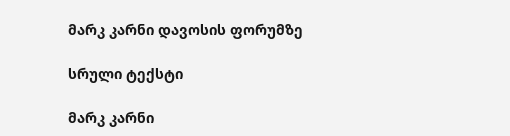მარკ კარნი დავოსის ფორუმზე

სრული ტექსტი

მარკ კარნი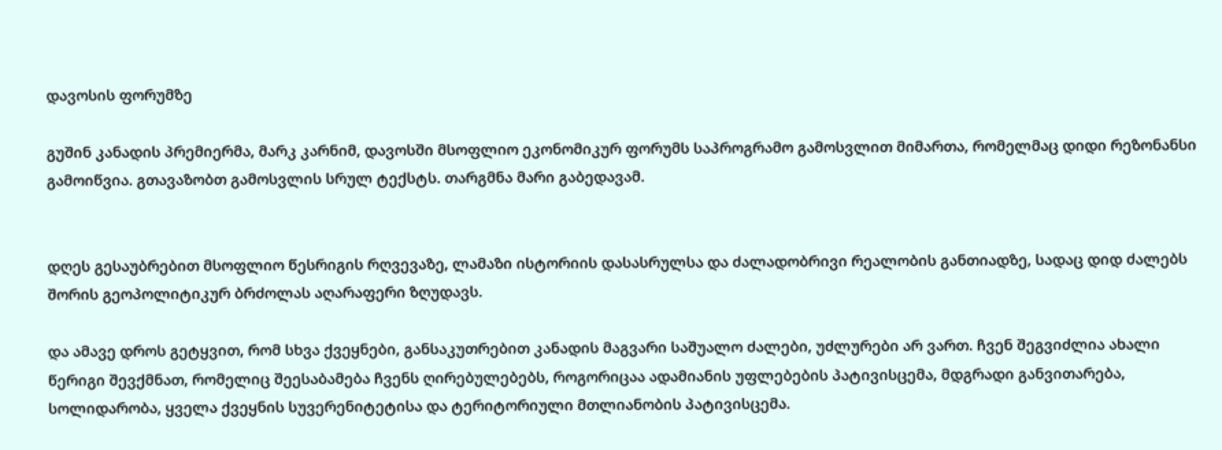დავოსის ფორუმზე

გუშინ კანადის პრემიერმა, მარკ კარნიმ, დავოსში მსოფლიო ეკონომიკურ ფორუმს საპროგრამო გამოსვლით მიმართა, რომელმაც დიდი რეზონანსი გამოიწვია. გთავაზობთ გამოსვლის სრულ ტექსტს. თარგმნა მარი გაბედავამ.


დღეს გესაუბრებით მსოფლიო წესრიგის რღვევაზე, ლამაზი ისტორიის დასასრულსა და ძალადობრივი რეალობის განთიადზე, სადაც დიდ ძალებს შორის გეოპოლიტიკურ ბრძოლას აღარაფერი ზღუდავს.

და ამავე დროს გეტყვით, რომ სხვა ქვეყნები, განსაკუთრებით კანადის მაგვარი საშუალო ძალები, უძლურები არ ვართ. ჩვენ შეგვიძლია ახალი წერიგი შევქმნათ, რომელიც შეესაბამება ჩვენს ღირებულებებს, როგორიცაა ადამიანის უფლებების პატივისცემა, მდგრადი განვითარება, სოლიდარობა, ყველა ქვეყნის სუვერენიტეტისა და ტერიტორიული მთლიანობის პატივისცემა.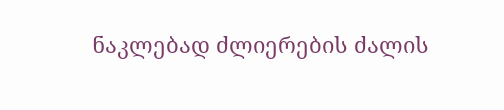ნაკლებად ძლიერების ძალის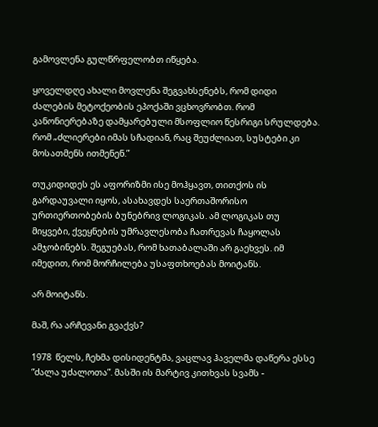გამოვლენა გულწრფელობთ იწყება.

ყოველდღე ახალი მოვლენა შეგვახსენებს, რომ დიდი ძალების მეტოქეობის ეპოქაში ვცხოვრობთ. რომ კანონიერებაზე დამყარებული მსოფლიო წესრიგი სრულდება. რომ „ძლიერები იმას სჩადიან, რაც შეუძლიათ, სუსტები კი მოსათმენს ითმენენ.”

თუკიდიდეს ეს აფორიზმი ისე მოჰყავთ, თითქოს ის გარდაუვალი იყოს, ასახავდეს საერთაშორისო ურთიერთობების ბუნებრივ ლოგიკას. ამ ლოგიკას თუ მიყვები, ქვეყნების უმრავლესობა ჩათრევას ჩაყოლას ამჯობინებს. შეგუებას, რომ ხათაბალაში არ გაეხვეს. იმ იმედით, რომ მორჩილება უსაფთხოებას მოიტანს.

არ მოიტანს.

მაშ, რა არჩევანი გვაქვს?

1978  წელს, ჩეხმა დისიდენტმა, ვაცლავ ჰაველმა დაწერა ესსე “ძალა უძალოთა”. მასში ის მარტივ კითხვას სვამს -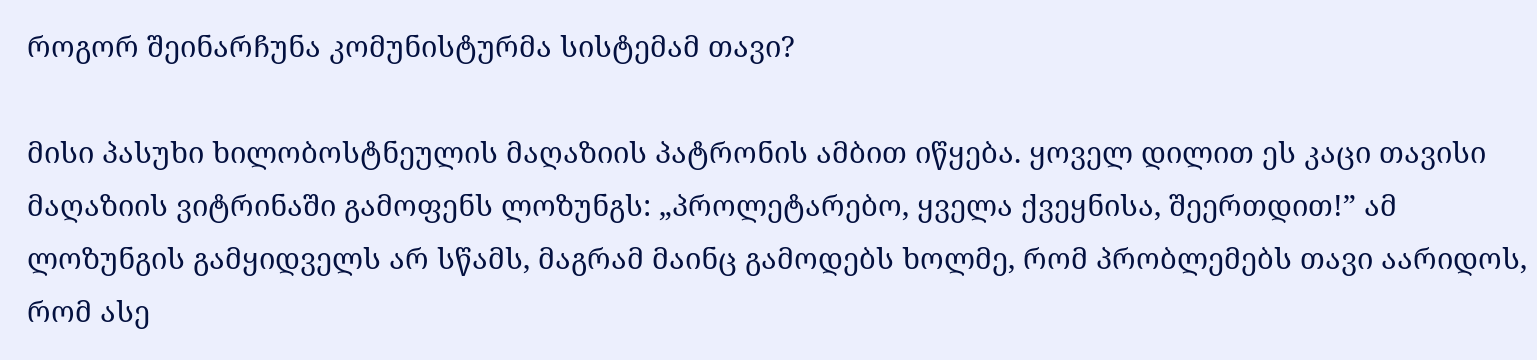როგორ შეინარჩუნა კომუნისტურმა სისტემამ თავი?

მისი პასუხი ხილობოსტნეულის მაღაზიის პატრონის ამბით იწყება. ყოველ დილით ეს კაცი თავისი მაღაზიის ვიტრინაში გამოფენს ლოზუნგს: „პროლეტარებო, ყველა ქვეყნისა, შეერთდით!” ამ ლოზუნგის გამყიდველს არ სწამს, მაგრამ მაინც გამოდებს ხოლმე, რომ პრობლემებს თავი აარიდოს, რომ ასე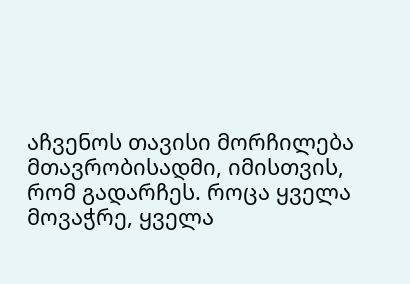აჩვენოს თავისი მორჩილება მთავრობისადმი, იმისთვის, რომ გადარჩეს. როცა ყველა მოვაჭრე, ყველა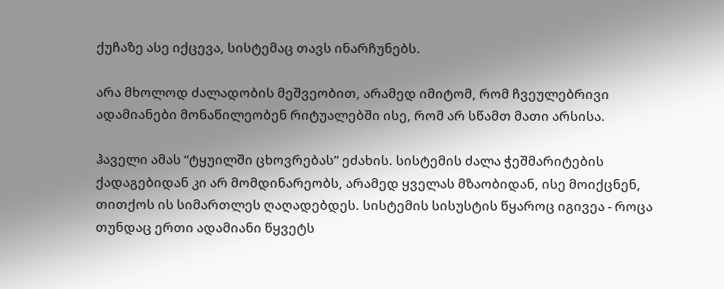ქუჩაზე ასე იქცევა, სისტემაც თავს ინარჩუნებს.

არა მხოლოდ ძალადობის მეშვეობით, არამედ იმიტომ, რომ ჩვეულებრივი ადამიანები მონაწილეობენ რიტუალებში ისე, რომ არ სწამთ მათი არსისა.

ჰაველი ამას “ტყუილში ცხოვრებას” ეძახის. სისტემის ძალა ჭეშმარიტების ქადაგებიდან კი არ მომდინარეობს, არამედ ყველას მზაობიდან, ისე მოიქცნენ, თითქოს ის სიმართლეს ღაღადებდეს. სისტემის სისუსტის წყაროც იგივეა - როცა თუნდაც ერთი ადამიანი წყვეტს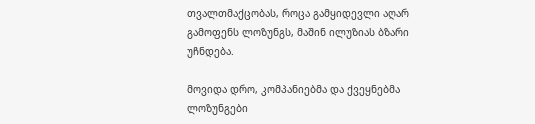თვალთმაქცობას, როცა გამყიდევლი აღარ გამოფენს ლოზუნგს, მაშინ ილუზიას ბზარი უჩნდება.

მოვიდა დრო, კომპანიებმა და ქვეყნებმა ლოზუნგები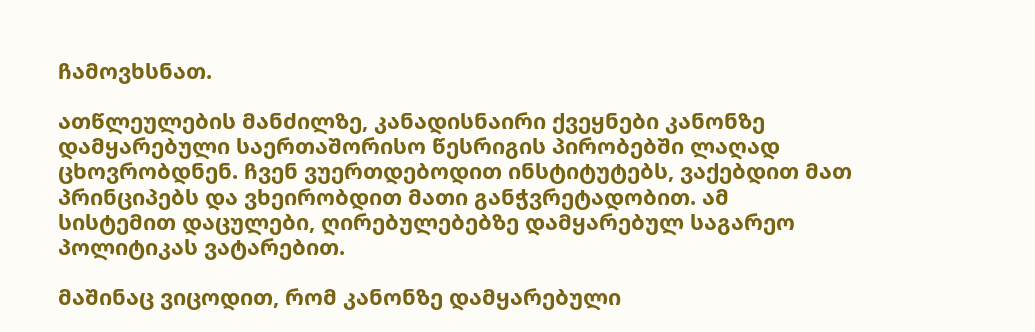ჩამოვხსნათ.

ათწლეულების მანძილზე, კანადისნაირი ქვეყნები კანონზე დამყარებული საერთაშორისო წესრიგის პირობებში ლაღად ცხოვრობდნენ. ჩვენ ვუერთდებოდით ინსტიტუტებს, ვაქებდით მათ პრინციპებს და ვხეირობდით მათი განჭვრეტადობით. ამ სისტემით დაცულები, ღირებულებებზე დამყარებულ საგარეო პოლიტიკას ვატარებით.

მაშინაც ვიცოდით, რომ კანონზე დამყარებული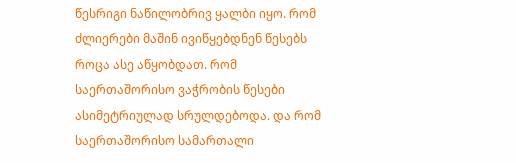წესრიგი ნაწილობრივ ყალბი იყო. რომ ძლიერები მაშინ ივიწყებდნენ წესებს როცა ასე აწყობდათ. რომ საერთაშორისო ვაჭრობის წესები ასიმეტრიულად სრულდებოდა. და რომ საერთაშორისო სამართალი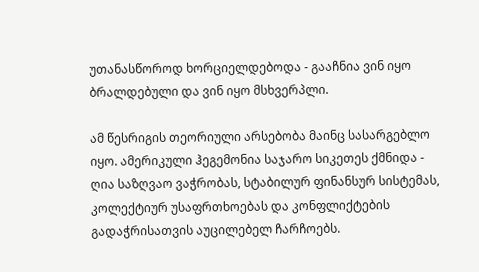უთანასწოროდ ხორციელდებოდა - გააჩნია ვინ იყო ბრალდებული და ვინ იყო მსხვერპლი.

ამ წესრიგის თეორიული არსებობა მაინც სასარგებლო იყო. ამერიკული ჰეგემონია საჯარო სიკეთეს ქმნიდა - ღია საზღვაო ვაჭრობას, სტაბილურ ფინანსურ სისტემას, კოლექტიურ უსაფრთხოებას და კონფლიქტების გადაჭრისათვის აუცილებელ ჩარჩოებს.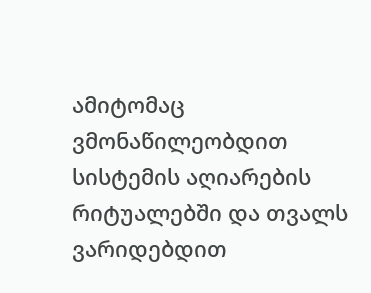ამიტომაც ვმონაწილეობდით სისტემის აღიარების რიტუალებში და თვალს ვარიდებდით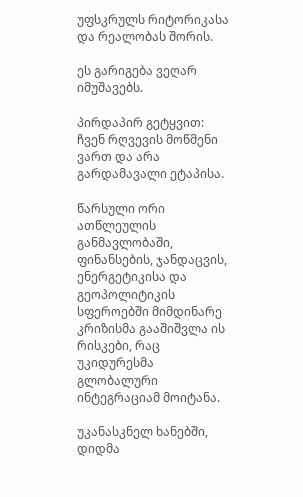უფსკრულს რიტორიკასა და რეალობას შორის.

ეს გარიგება ვეღარ იმუშავებს.

პირდაპირ გეტყვით: ჩვენ რღვევის მოწმენი ვართ და არა გარდამავალი ეტაპისა.

წარსული ორი ათწლეულის განმავლობაში, ფინანსების, ჯანდაცვის, ენერგეტიკისა და გეოპოლიტიკის სფეროებში მიმდინარე კრიზისმა გააშიშვლა ის რისკები, რაც უკიდურესმა გლობალური ინტეგრაციამ მოიტანა.

უკანასკნელ ხანებში, დიდმა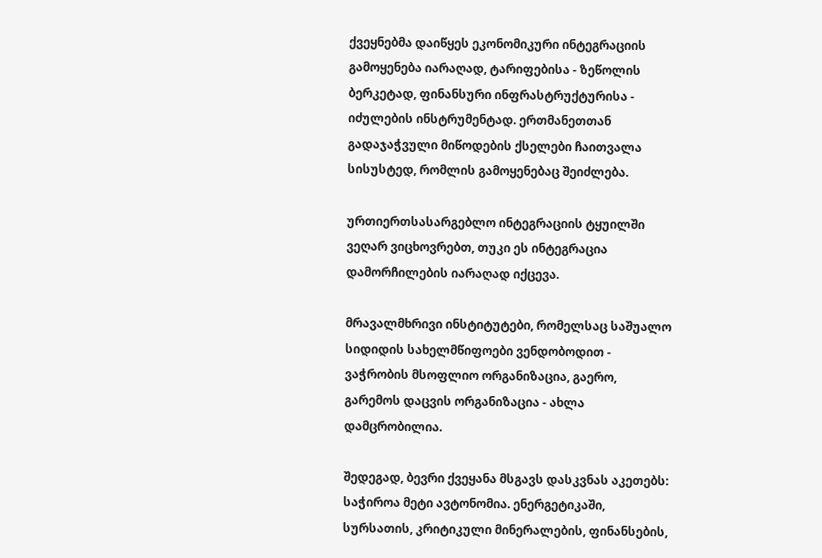ქვეყნებმა დაიწყეს ეკონომიკური ინტეგრაციის გამოყენება იარაღად, ტარიფებისა - ზეწოლის ბერკეტად, ფინანსური ინფრასტრუქტურისა - იძულების ინსტრუმენტად. ერთმანეთთან გადაჯაჭვული მიწოდების ქსელები ჩაითვალა სისუსტედ, რომლის გამოყენებაც შეიძლება.

ურთიერთსასარგებლო ინტეგრაციის ტყუილში ვეღარ ვიცხოვრებთ, თუკი ეს ინტეგრაცია დამორჩილების იარაღად იქცევა.

მრავალმხრივი ინსტიტუტები, რომელსაც საშუალო სიდიდის სახელმწიფოები ვენდობოდით - ვაჭრობის მსოფლიო ორგანიზაცია, გაერო, გარემოს დაცვის ორგანიზაცია - ახლა დამცრობილია.

შედეგად, ბევრი ქვეყანა მსგავს დასკვნას აკეთებს: საჭიროა მეტი ავტონომია. ენერგეტიკაში, სურსათის, კრიტიკული მინერალების, ფინანსების,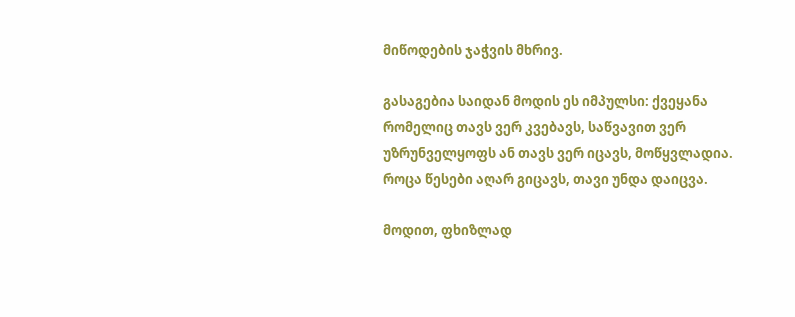მიწოდების ჯაჭვის მხრივ.

გასაგებია საიდან მოდის ეს იმპულსი: ქვეყანა რომელიც თავს ვერ კვებავს, საწვავით ვერ უზრუნველყოფს ან თავს ვერ იცავს, მოწყვლადია. როცა წესები აღარ გიცავს, თავი უნდა დაიცვა.

მოდით, ფხიზლად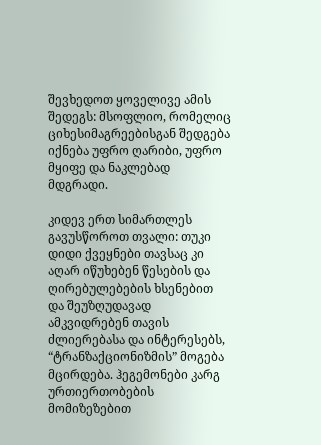შევხედოთ ყოველივე ამის შედეგს: მსოფლიო, რომელიც ციხესიმაგრეებისგან შედგება იქნება უფრო ღარიბი, უფრო მყიფე და ნაკლებად მდგრადი.

კიდევ ერთ სიმართლეს გავუსწოროთ თვალი: თუკი დიდი ქვეყნები თავსაც კი აღარ იწუხებენ წესების და ღირებულებების ხსენებით და შეუზღუდავად ამკვიდრებენ თავის ძლიერებასა და ინტერესებს, “ტრანზაქციონიზმის” მოგება მცირდება. ჰეგემონები კარგ ურთიერთობების მომიზეზებით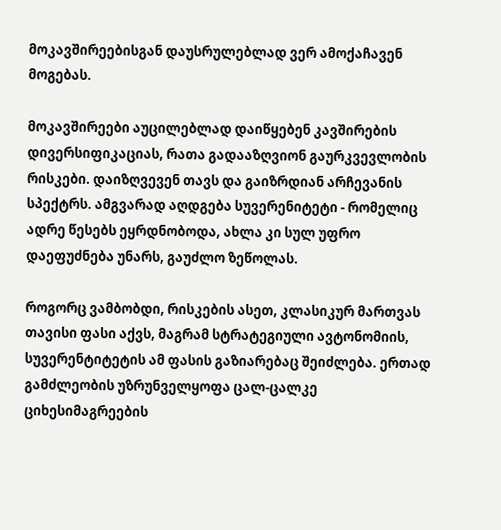მოკავშირეებისგან დაუსრულებლად ვერ ამოქაჩავენ მოგებას.

მოკავშირეები აუცილებლად დაიწყებენ კავშირების დივერსიფიკაციას, რათა გადააზღვიონ გაურკვევლობის რისკები. დაიზღვევენ თავს და გაიზრდიან არჩევანის სპექტრს. ამგვარად აღდგება სუვერენიტეტი - რომელიც ადრე წესებს ეყრდნობოდა, ახლა კი სულ უფრო დაეფუძნება უნარს, გაუძლო ზეწოლას.

როგორც ვამბობდი, რისკების ასეთ, კლასიკურ მართვას თავისი ფასი აქვს, მაგრამ სტრატეგიული ავტონომიის, სუვერენტიტეტის ამ ფასის გაზიარებაც შეიძლება. ერთად გამძლეობის უზრუნველყოფა ცალ-ცალკე ციხესიმაგრეების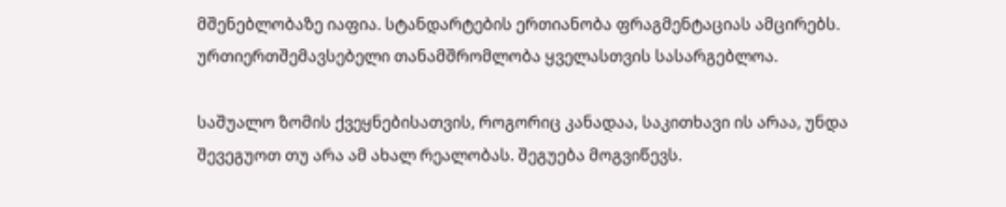მშენებლობაზე იაფია. სტანდარტების ერთიანობა ფრაგმენტაციას ამცირებს. ურთიერთშემავსებელი თანამშრომლობა ყველასთვის სასარგებლოა.

საშუალო ზომის ქვეყნებისათვის, როგორიც კანადაა, საკითხავი ის არაა, უნდა შევეგუოთ თუ არა ამ ახალ რეალობას. შეგუება მოგვიწევს.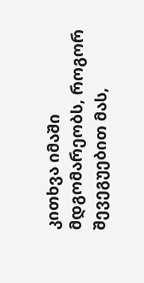კითხვა იმაში მდგომარეობს, როგორ შევეგუებით მას,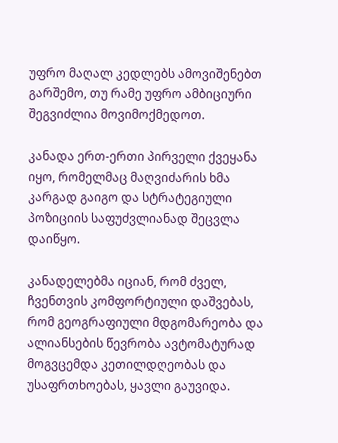უფრო მაღალ კედლებს ამოვიშენებთ გარშემო, თუ რამე უფრო ამბიციური შეგვიძლია მოვიმოქმედოთ.

კანადა ერთ-ერთი პირველი ქვეყანა იყო, რომელმაც მაღვიძარის ხმა კარგად გაიგო და სტრატეგიული პოზიციის საფუძვლიანად შეცვლა დაიწყო.

კანადელებმა იციან, რომ ძველ,  ჩვენთვის კომფორტიული დაშვებას, რომ გეოგრაფიული მდგომარეობა და ალიანსების წევრობა ავტომატურად მოგვცემდა კეთილდღეობას და უსაფრთხოებას, ყავლი გაუვიდა.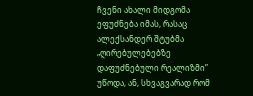ჩვენი ახალი მიდგომა ეფუძნება იმას, რასაც ალექსანდერ შტუბმა „ღირებულებებზე დაფუძნებული რეალიზმი” უწოდა, ან, სხვაგვარად რომ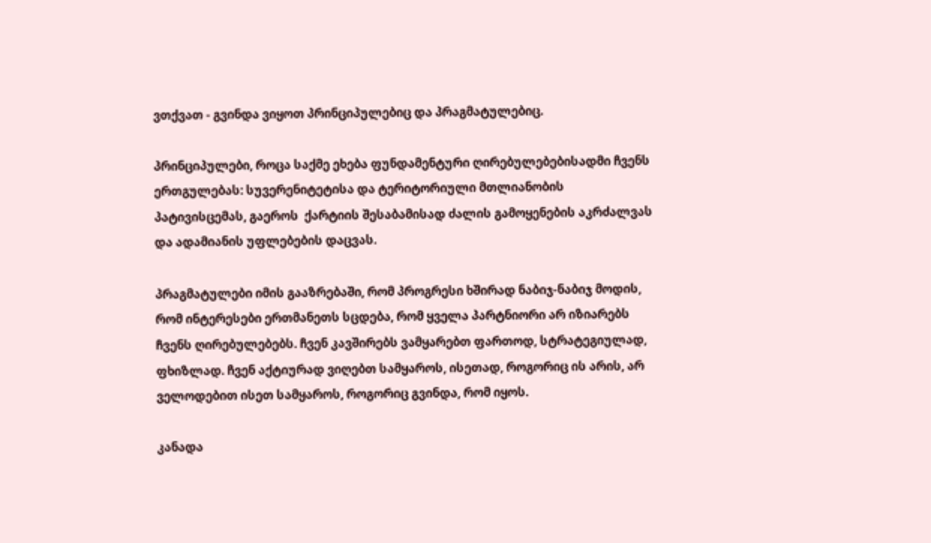ვთქვათ - გვინდა ვიყოთ პრინციპულებიც და პრაგმატულებიც.

პრინციპულები, როცა საქმე ეხება ფუნდამენტური ღირებულებებისადმი ჩვენს ერთგულებას: სუვერენიტეტისა და ტერიტორიული მთლიანობის პატივისცემას, გაეროს  ქარტიის შესაბამისად ძალის გამოყენების აკრძალვას და ადამიანის უფლებების დაცვას.

პრაგმატულები იმის გააზრებაში, რომ პროგრესი ხშირად ნაბიჯ-ნაბიჯ მოდის, რომ ინტერესები ერთმანეთს სცდება, რომ ყველა პარტნიორი არ იზიარებს ჩვენს ღირებულებებს. ჩვენ კავშირებს ვამყარებთ ფართოდ, სტრატეგიულად, ფხიზლად. ჩვენ აქტიურად ვიღებთ სამყაროს, ისეთად, როგორიც ის არის, არ ველოდებით ისეთ სამყაროს, როგორიც გვინდა, რომ იყოს.

კანადა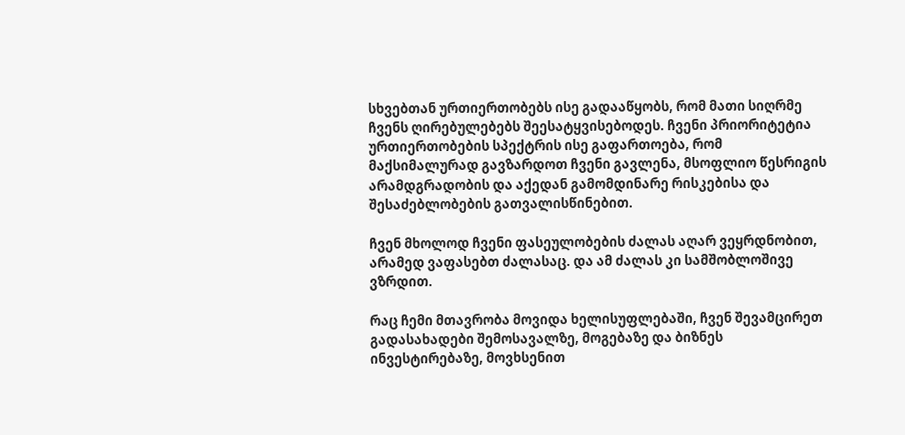სხვებთან ურთიერთობებს ისე გადააწყობს, რომ მათი სიღრმე ჩვენს ღირებულებებს შეესატყვისებოდეს. ჩვენი პრიორიტეტია ურთიერთობების სპექტრის ისე გაფართოება, რომ მაქსიმალურად გავზარდოთ ჩვენი გავლენა, მსოფლიო წესრიგის არამდგრადობის და აქედან გამომდინარე რისკებისა და შესაძებლობების გათვალისწინებით.

ჩვენ მხოლოდ ჩვენი ფასეულობების ძალას აღარ ვეყრდნობით, არამედ ვაფასებთ ძალასაც. და ამ ძალას კი სამშობლოშივე ვზრდით.

რაც ჩემი მთავრობა მოვიდა ხელისუფლებაში, ჩვენ შევამცირეთ გადასახადები შემოსავალზე, მოგებაზე და ბიზნეს ინვესტირებაზე, მოვხსენით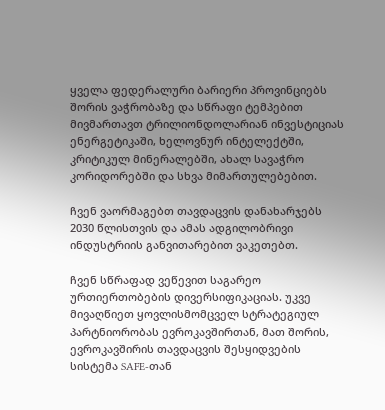ყველა ფედერალური ბარიერი პროვინციებს შორის ვაჭრობაზე და სწრაფი ტემპებით მივმართავთ ტრილიონდოლარიან ინვესტიციას ენერგეტიკაში, ხელოვნურ ინტელექტში, კრიტიკულ მინერალებში, ახალ სავაჭრო კორიდორებში და სხვა მიმართულებებით.

ჩვენ ვაორმაგებთ თავდაცვის დანახარჯებს 2030 წლისთვის და ამას ადგილობრივი ინდუსტრიის განვითარებით ვაკეთებთ.

ჩვენ სწრაფად ვეწევით საგარეო ურთიერთობების დივერსიფიკაციას. უკვე მივაღწიეთ ყოვლისმომცველ სტრატეგიულ პარტნიორობას ევროკავშირთან, მათ შორის, ევროკავშირის თავდაცვის შესყიდვების სისტემა SAFE-თან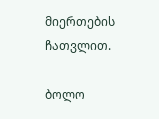მიერთების ჩათვლით.

ბოლო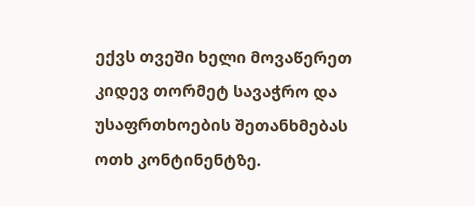ექვს თვეში ხელი მოვაწერეთ კიდევ თორმეტ სავაჭრო და უსაფრთხოების შეთანხმებას ოთხ კონტინენტზე.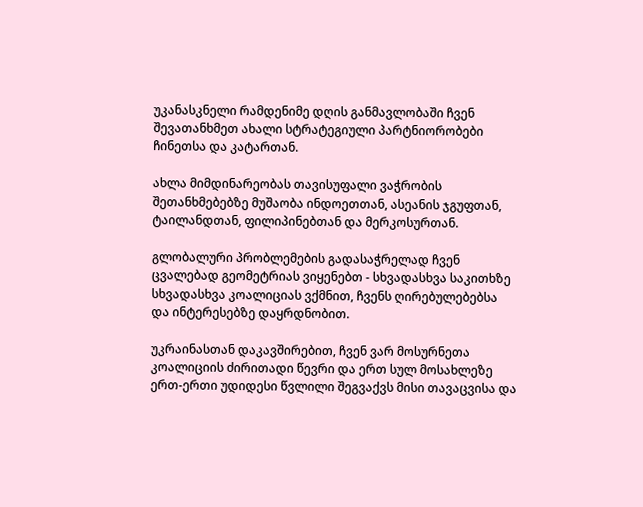უკანასკნელი რამდენიმე დღის განმავლობაში ჩვენ შევათანხმეთ ახალი სტრატეგიული პარტნიორობები ჩინეთსა და კატართან.

ახლა მიმდინარეობას თავისუფალი ვაჭრობის შეთანხმებებზე მუშაობა ინდოეთთან, ასეანის ჯგუფთან, ტაილანდთან, ფილიპინებთან და მერკოსურთან.

გლობალური პრობლემების გადასაჭრელად ჩვენ ცვალებად გეომეტრიას ვიყენებთ - სხვადასხვა საკითხზე სხვადასხვა კოალიციას ვქმნით, ჩვენს ღირებულებებსა და ინტერესებზე დაყრდნობით.

უკრაინასთან დაკავშირებით, ჩვენ ვარ მოსურნეთა კოალიციის ძირითადი წევრი და ერთ სულ მოსახლეზე ერთ-ერთი უდიდესი წვლილი შეგვაქვს მისი თავაცვისა და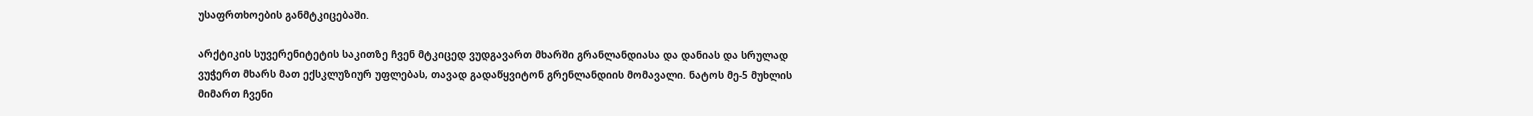უსაფრთხოების განმტკიცებაში.

არქტიკის სუვერენიტეტის საკითზე ჩვენ მტკიცედ ვუდგავართ მხარში გრანლანდიასა და დანიას და სრულად ვუჭერთ მხარს მათ ექსკლუზიურ უფლებას, თავად გადაწყვიტონ გრენლანდიის მომავალი. ნატოს მე-5 მუხლის მიმართ ჩვენი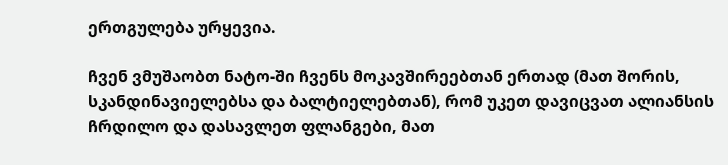ერთგულება ურყევია.

ჩვენ ვმუშაობთ ნატო-ში ჩვენს მოკავშირეებთან ერთად (მათ შორის, სკანდინავიელებსა და ბალტიელებთან), რომ უკეთ დავიცვათ ალიანსის ჩრდილო და დასავლეთ ფლანგები, მათ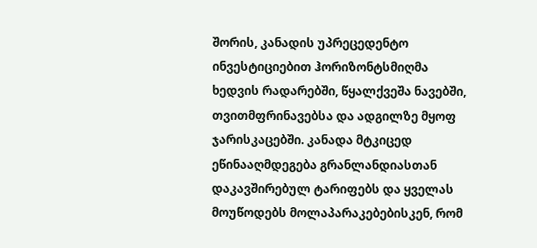შორის, კანადის უპრეცედენტო ინვესტიციებით ჰორიზონტსმიღმა ხედვის რადარებში, წყალქვეშა ნავებში, თვითმფრინავებსა და ადგილზე მყოფ ჯარისკაცებში. კანადა მტკიცედ ეწინააღმდეგება გრანლანდიასთან დაკავშირებულ ტარიფებს და ყველას მოუწოდებს მოლაპარაკებებისკენ, რომ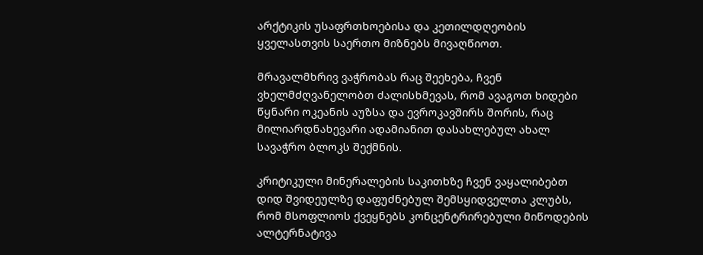არქტიკის უსაფრთხოებისა და კეთილდღეობის ყველასთვის საერთო მიზნებს მივაღწიოთ.

მრავალმხრივ ვაჭრობას რაც შეეხება, ჩვენ ვხელმძღვანელობთ ძალისხმევას, რომ ავაგოთ ხიდები წყნარი ოკეანის აუზსა და ევროკავშირს შორის, რაც მილიარდნახევარი ადამიანით დასახლებულ ახალ სავაჭრო ბლოკს შექმნის.

კრიტიკული მინერალების საკითხზე ჩვენ ვაყალიბებთ დიდ შვიდეულზე დაფუძნებულ შემსყიდველთა კლუბს, რომ მსოფლიოს ქვეყნებს კონცენტრირებული მიწოდების ალტერნატივა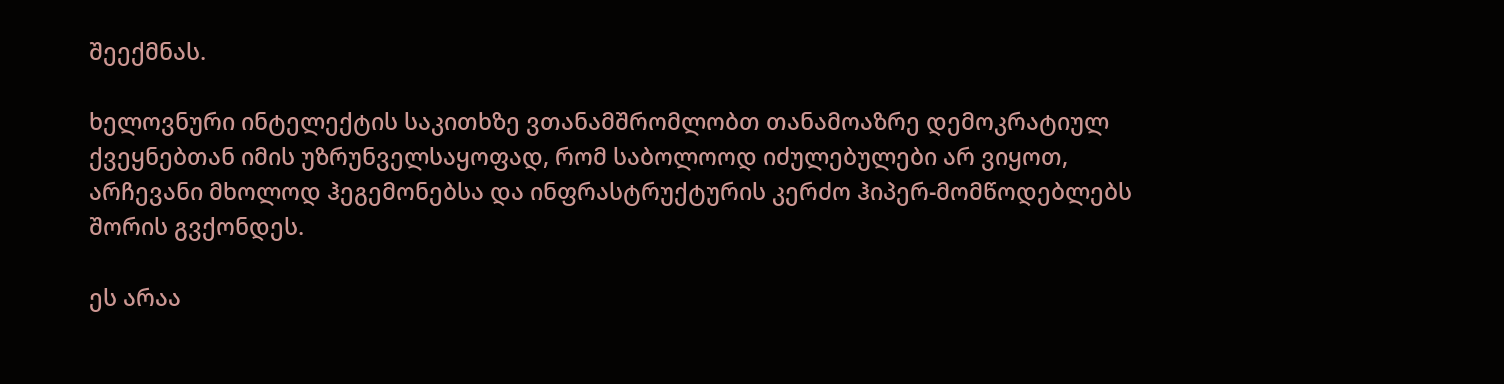შეექმნას.

ხელოვნური ინტელექტის საკითხზე ვთანამშრომლობთ თანამოაზრე დემოკრატიულ ქვეყნებთან იმის უზრუნველსაყოფად, რომ საბოლოოდ იძულებულები არ ვიყოთ, არჩევანი მხოლოდ ჰეგემონებსა და ინფრასტრუქტურის კერძო ჰიპერ-მომწოდებლებს შორის გვქონდეს.

ეს არაა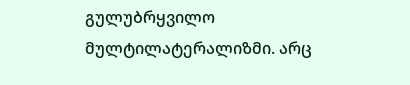გულუბრყვილო მულტილატერალიზმი. არც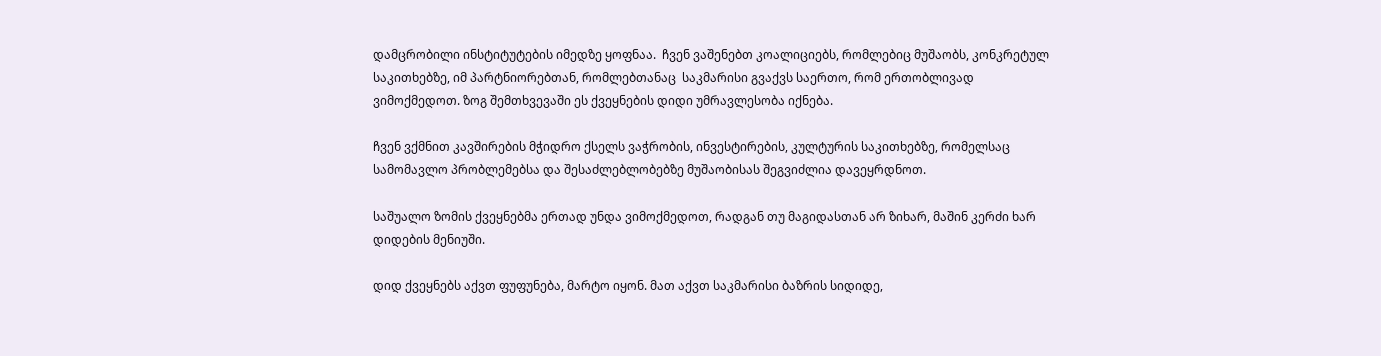დამცრობილი ინსტიტუტების იმედზე ყოფნაა.  ჩვენ ვაშენებთ კოალიციებს, რომლებიც მუშაობს, კონკრეტულ საკითხებზე, იმ პარტნიორებთან, რომლებთანაც  საკმარისი გვაქვს საერთო, რომ ერთობლივად ვიმოქმედოთ. ზოგ შემთხვევაში ეს ქვეყნების დიდი უმრავლესობა იქნება.

ჩვენ ვქმნით კავშირების მჭიდრო ქსელს ვაჭრობის, ინვესტირების, კულტურის საკითხებზე, რომელსაც სამომავლო პრობლემებსა და შესაძლებლობებზე მუშაობისას შეგვიძლია დავეყრდნოთ.

საშუალო ზომის ქვეყნებმა ერთად უნდა ვიმოქმედოთ, რადგან თუ მაგიდასთან არ ზიხარ, მაშინ კერძი ხარ დიდების მენიუში.

დიდ ქვეყნებს აქვთ ფუფუნება, მარტო იყონ. მათ აქვთ საკმარისი ბაზრის სიდიდე,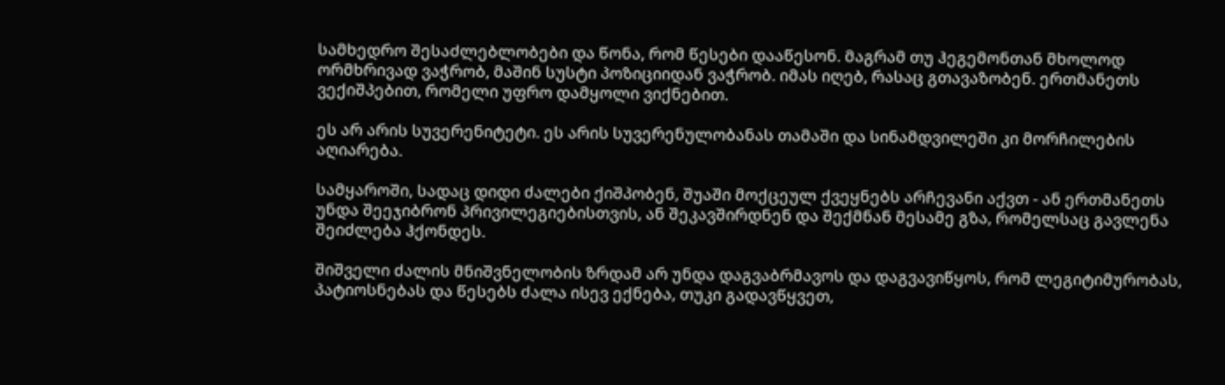სამხედრო შესაძლებლობები და წონა, რომ წესები დააწესონ. მაგრამ თუ ჰეგემონთან მხოლოდ ორმხრივად ვაჭრობ, მაშინ სუსტი პოზიციიდან ვაჭრობ. იმას იღებ, რასაც გთავაზობენ. ერთმანეთს ვექიშპებით, რომელი უფრო დამყოლი ვიქნებით.

ეს არ არის სუვერენიტეტი. ეს არის სუვერენულობანას თამაში და სინამდვილეში კი მორჩილების აღიარება.

სამყაროში, სადაც დიდი ძალები ქიშპობენ, შუაში მოქცეულ ქვეყნებს არჩევანი აქვთ - ან ერთმანეთს უნდა შეეჯიბრონ პრივილეგიებისთვის, ან შეკავშირდნენ და შექმნან მესამე გზა, რომელსაც გავლენა შეიძლება ჰქონდეს.

შიშველი ძალის მნიშვნელობის ზრდამ არ უნდა დაგვაბრმავოს და დაგვავიწყოს, რომ ლეგიტიმურობას, პატიოსნებას და წესებს ძალა ისევ ექნება, თუკი გადავწყვეთ,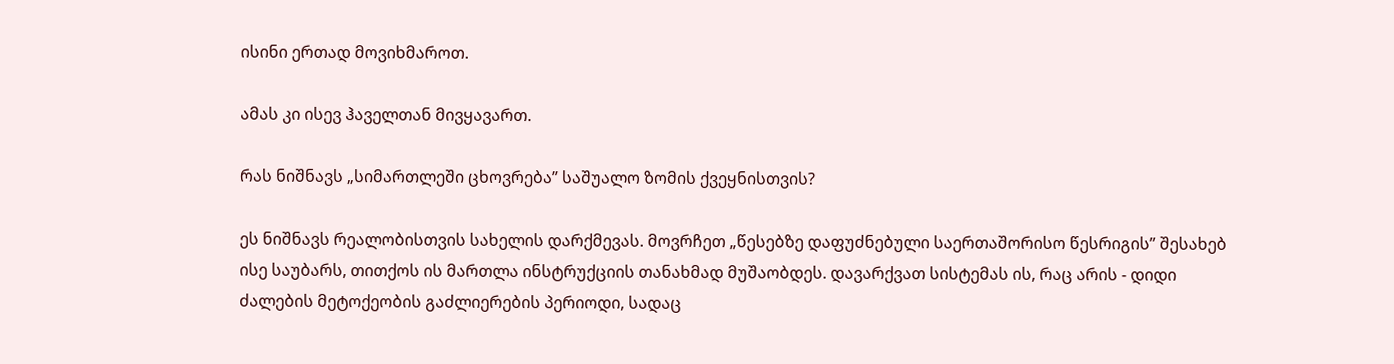ისინი ერთად მოვიხმაროთ.

ამას კი ისევ ჰაველთან მივყავართ.

რას ნიშნავს „სიმართლეში ცხოვრება” საშუალო ზომის ქვეყნისთვის?

ეს ნიშნავს რეალობისთვის სახელის დარქმევას. მოვრჩეთ „წესებზე დაფუძნებული საერთაშორისო წესრიგის” შესახებ ისე საუბარს, თითქოს ის მართლა ინსტრუქციის თანახმად მუშაობდეს. დავარქვათ სისტემას ის, რაც არის - დიდი ძალების მეტოქეობის გაძლიერების პერიოდი, სადაც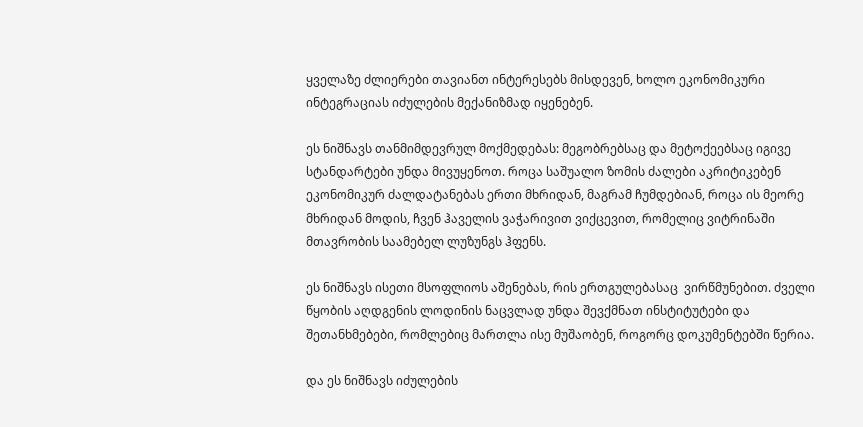ყველაზე ძლიერები თავიანთ ინტერესებს მისდევენ, ხოლო ეკონომიკური ინტეგრაციას იძულების მექანიზმად იყენებენ.

ეს ნიშნავს თანმიმდევრულ მოქმედებას: მეგობრებსაც და მეტოქეებსაც იგივე სტანდარტები უნდა მივუყენოთ. როცა საშუალო ზომის ძალები აკრიტიკებენ ეკონომიკურ ძალდატანებას ერთი მხრიდან, მაგრამ ჩუმდებიან, როცა ის მეორე მხრიდან მოდის, ჩვენ ჰაველის ვაჭარივით ვიქცევით, რომელიც ვიტრინაში მთავრობის საამებელ ლუზუნგს ჰფენს.

ეს ნიშნავს ისეთი მსოფლიოს აშენებას, რის ერთგულებასაც  ვირწმუნებით. ძველი წყობის აღდგენის ლოდინის ნაცვლად უნდა შევქმნათ ინსტიტუტები და შეთანხმებები, რომლებიც მართლა ისე მუშაობენ, როგორც დოკუმენტებში წერია.

და ეს ნიშნავს იძულების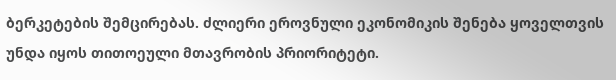ბერკეტების შემცირებას. ძლიერი ეროვნული ეკონომიკის შენება ყოველთვის უნდა იყოს თითოეული მთავრობის პრიორიტეტი.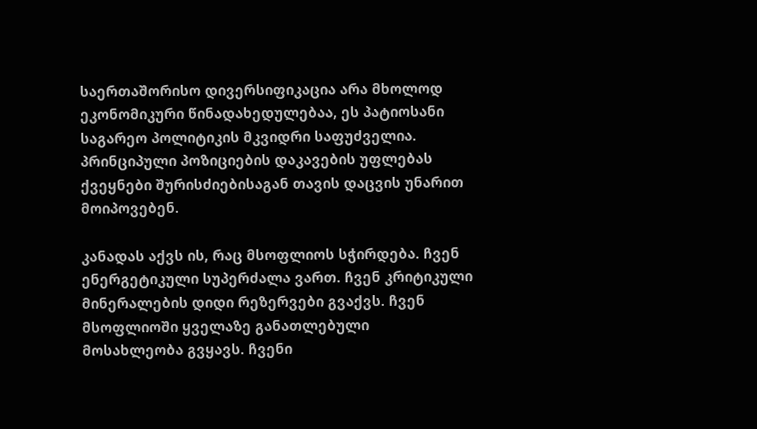საერთაშორისო დივერსიფიკაცია არა მხოლოდ ეკონომიკური წინადახედულებაა, ეს პატიოსანი საგარეო პოლიტიკის მკვიდრი საფუძველია. პრინციპული პოზიციების დაკავების უფლებას ქვეყნები შურისძიებისაგან თავის დაცვის უნარით მოიპოვებენ.

კანადას აქვს ის, რაც მსოფლიოს სჭირდება. ჩვენ ენერგეტიკული სუპერძალა ვართ. ჩვენ კრიტიკული მინერალების დიდი რეზერვები გვაქვს. ჩვენ მსოფლიოში ყველაზე განათლებული მოსახლეობა გვყავს. ჩვენი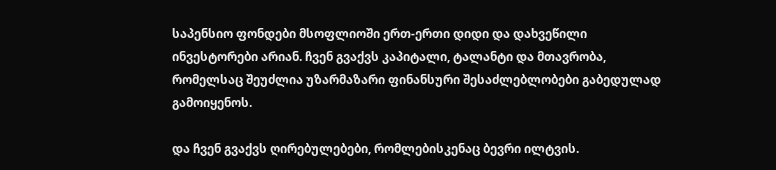საპენსიო ფონდები მსოფლიოში ერთ-ერთი დიდი და დახვეწილი ინვესტორები არიან. ჩვენ გვაქვს კაპიტალი, ტალანტი და მთავრობა, რომელსაც შეუძლია უზარმაზარი ფინანსური შესაძლებლობები გაბედულად გამოიყენოს.

და ჩვენ გვაქვს ღირებულებები, რომლებისკენაც ბევრი ილტვის.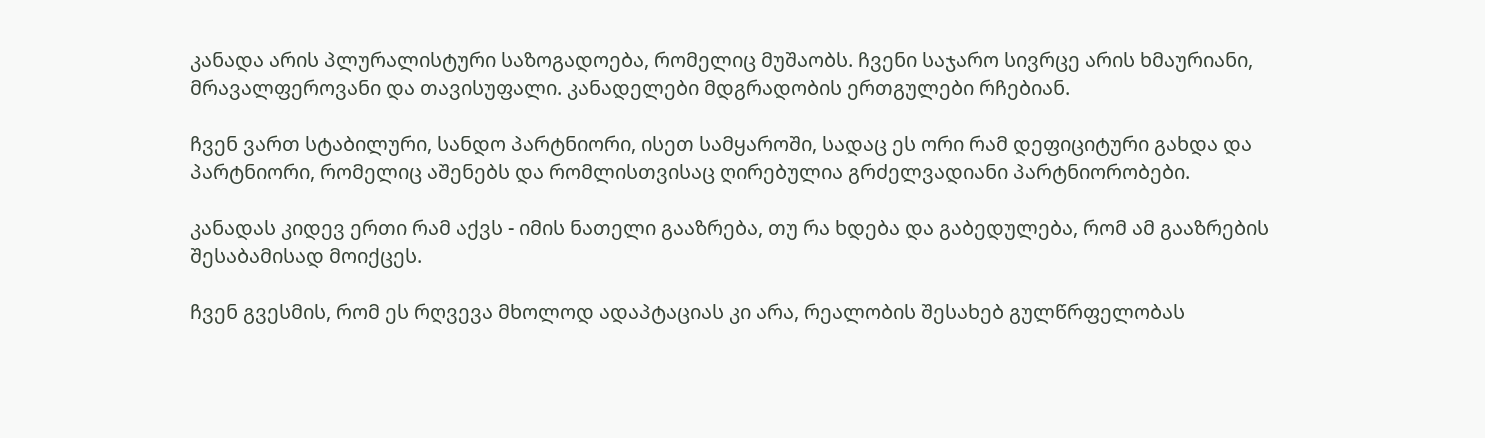კანადა არის პლურალისტური საზოგადოება, რომელიც მუშაობს. ჩვენი საჯარო სივრცე არის ხმაურიანი, მრავალფეროვანი და თავისუფალი. კანადელები მდგრადობის ერთგულები რჩებიან.

ჩვენ ვართ სტაბილური, სანდო პარტნიორი, ისეთ სამყაროში, სადაც ეს ორი რამ დეფიციტური გახდა და პარტნიორი, რომელიც აშენებს და რომლისთვისაც ღირებულია გრძელვადიანი პარტნიორობები.

კანადას კიდევ ერთი რამ აქვს - იმის ნათელი გააზრება, თუ რა ხდება და გაბედულება, რომ ამ გააზრების შესაბამისად მოიქცეს.

ჩვენ გვესმის, რომ ეს რღვევა მხოლოდ ადაპტაციას კი არა, რეალობის შესახებ გულწრფელობას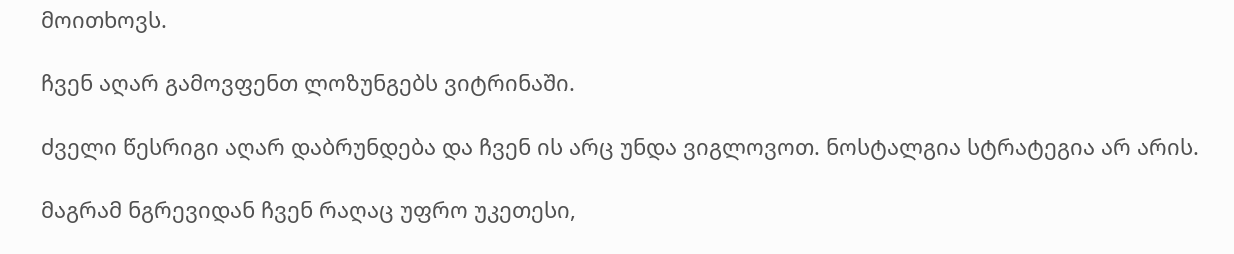მოითხოვს.

ჩვენ აღარ გამოვფენთ ლოზუნგებს ვიტრინაში.

ძველი წესრიგი აღარ დაბრუნდება და ჩვენ ის არც უნდა ვიგლოვოთ. ნოსტალგია სტრატეგია არ არის.

მაგრამ ნგრევიდან ჩვენ რაღაც უფრო უკეთესი,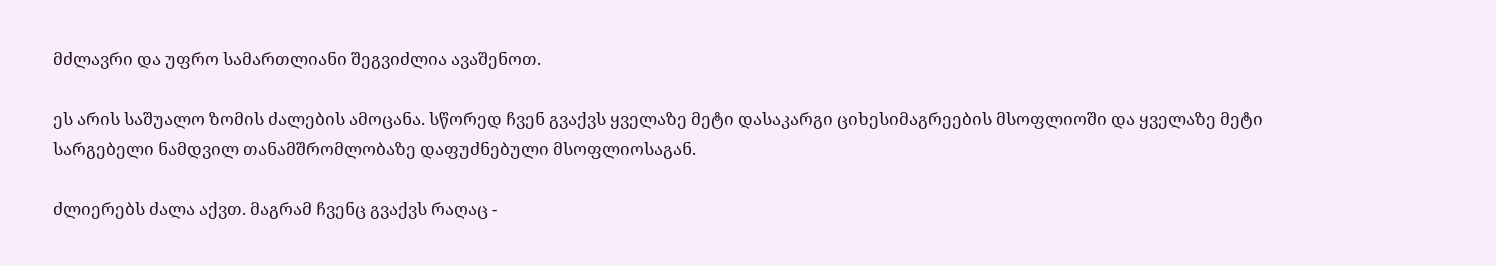მძლავრი და უფრო სამართლიანი შეგვიძლია ავაშენოთ.

ეს არის საშუალო ზომის ძალების ამოცანა. სწორედ ჩვენ გვაქვს ყველაზე მეტი დასაკარგი ციხესიმაგრეების მსოფლიოში და ყველაზე მეტი სარგებელი ნამდვილ თანამშრომლობაზე დაფუძნებული მსოფლიოსაგან.

ძლიერებს ძალა აქვთ. მაგრამ ჩვენც გვაქვს რაღაც -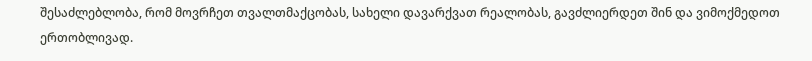შესაძლებლობა, რომ მოვრჩეთ თვალთმაქცობას, სახელი დავარქვათ რეალობას, გავძლიერდეთ შინ და ვიმოქმედოთ ერთობლივად.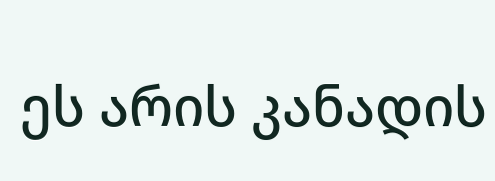ეს არის კანადის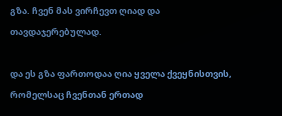გზა. ჩვენ მას ვირჩევთ ღიად და თავდაჯერებულად.

და ეს გზა ფართოდაა ღია ყველა ქვეყნისთვის, რომელსაც ჩვენთან ერთად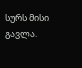სურს მისი გავლა.